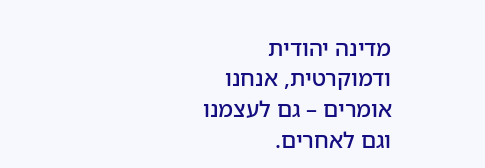מדינה יהודית ודמוקרטית, אנחנו אומרים – גם לעצמנו וגם לאחרים.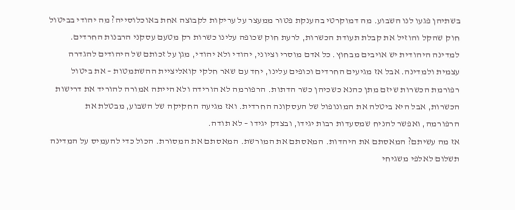בשתיהן פגעו לנו השבוע. מה דמוקרטי בהענקת פטור ממעצר על עריקות לקבוצה אחת באוכלוסייה? מה יהודי בביטול חוק שהקל והוזיל את קבלת תעודת הכשרות, לרעת חוק שכופה עלינו כשרות רק מטעם עסקני הרבנות החרדים. למדינה היהודית יש אויבים מבחוץ. כל אדם מוסרי וציוני, יהודי ולא יהודי, מגן על זכותם של היהודים להגדרה עצמית ולמדינה. אבל אז מגיעים החרדים וכופים עלינו, יחד עם שאר חלקי קואליציית ההשתמטות – את ביטול רפורמת הכשרות שיזם מתן כהנא כשכיהן כשר הדתות. הרפורמה לא הורידה ולא הייתה אמורה להוריד את דרישות הכשרות, אבל היא ביטלה את המונופול של העסקונה החרדית. ואז מגיעה החקיקה של השבוע, מבטלת את הרפורמה, ואפשר להניח שמסעדות רבות יגידו, ובצדק יגידו – לא תודה.
אז מה עשיתם? המאסתם את היהדות. המאסתם את המורשת. המאסתם את המסורת. הכול כדי להעמיס על המדינה תשלום לאלפי משגיחי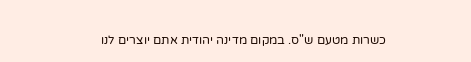כשרות מטעם ש"ס. במקום מדינה יהודית אתם יוצרים לנו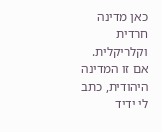כאן מדינה חרדית וקלריקלית. אם זו המדינה היהודית, כתב לי ידיד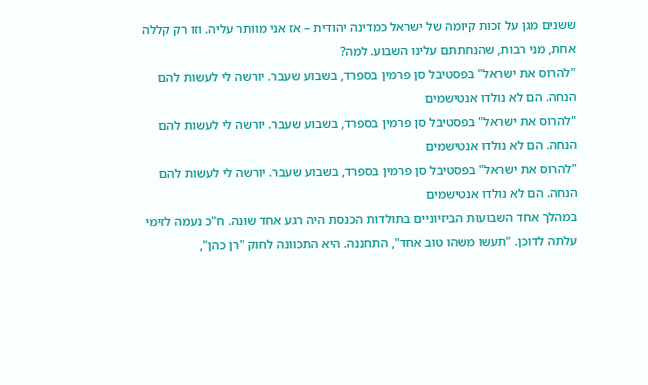ששנים מגן על זכות קיומה של ישראל כמדינה יהודית – אז אני מוותר עליה. וזו רק קללה אחת, מני רבות, שהנחתתם עלינו השבוע. למה?
"להרוס את ישראל" בפסטיבל סן פרמין בספרד, בשבוע שעבר. יורשה לי לעשות להם הנחה. הם לא נולדו אנטישמים
"להרוס את ישראל" בפסטיבל סן פרמין בספרד, בשבוע שעבר. יורשה לי לעשות להם הנחה. הם לא נולדו אנטישמים
"להרוס את ישראל" בפסטיבל סן פרמין בספרד, בשבוע שעבר. יורשה לי לעשות להם הנחה. הם לא נולדו אנטישמים
במהלך אחד השבועות הביזיוניים בתולדות הכנסת היה רגע אחד שונה. ח"כ נעמה לזימי עלתה לדוכן. "תעשו משהו טוב אחד", התחננה. היא התכוונה לחוק "רן כהן",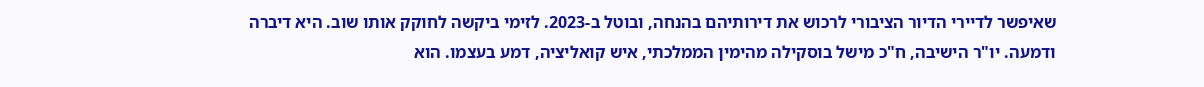שאיפשר לדיירי הדיור הציבורי לרכוש את דירותיהם בהנחה, ובוטל ב-2023. לזימי ביקשה לחוקק אותו שוב. היא דיברה ודמעה. יו"ר הישיבה, ח"כ מישל בוסקילה מהימין הממלכתי, איש קואליציה, דמע בעצמו. הוא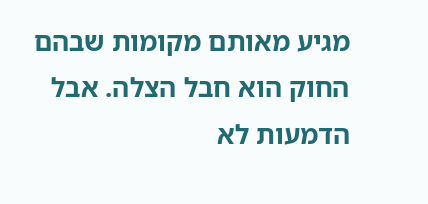מגיע מאותם מקומות שבהם החוק הוא חבל הצלה. אבל הדמעות לא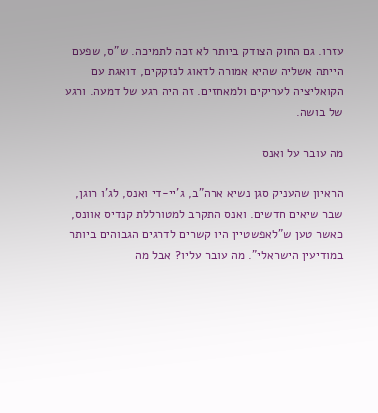עזרו. גם החוק הצודק ביותר לא זכה לתמיכה. ש"ס, שפעם הייתה אשליה שהיא אמורה לדאוג לנזקקים, דואגת עם הקואליציה לעריקים ולמאחזים. זה היה רגע של דמעה. ורגע של בושה.

מה עובר על ואנס

הראיון שהעניק סגן נשיא ארה"ב, ג'יי-די ואנס, לג'ו רוגן, שבר שיאים חדשים. ואנס התקרב למטורללת קנדיס אוונס, כאשר טען ש"לאפשטיין היו קשרים לדרגים הגבוהים ביותר במודיעין הישראלי". מה עובר עליו? אבל מה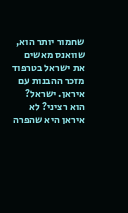שחמור יותר הוא, שוואנס מאשים את ישראל בטרפוד מזכר ההבנות עם איראן. ישראל? הוא רציני? לא איראן היא שהפרה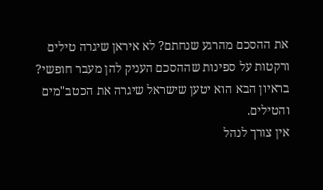את ההסכם מהרגע שנחתם? לא איראן שיגרה טילים ורקטות על ספינות שההסכם העניק להן מעבר חופשי? בראיון הבא הוא יטען שישראל שיגרה את הכטב"מים והטילים.
אין צורך לנהל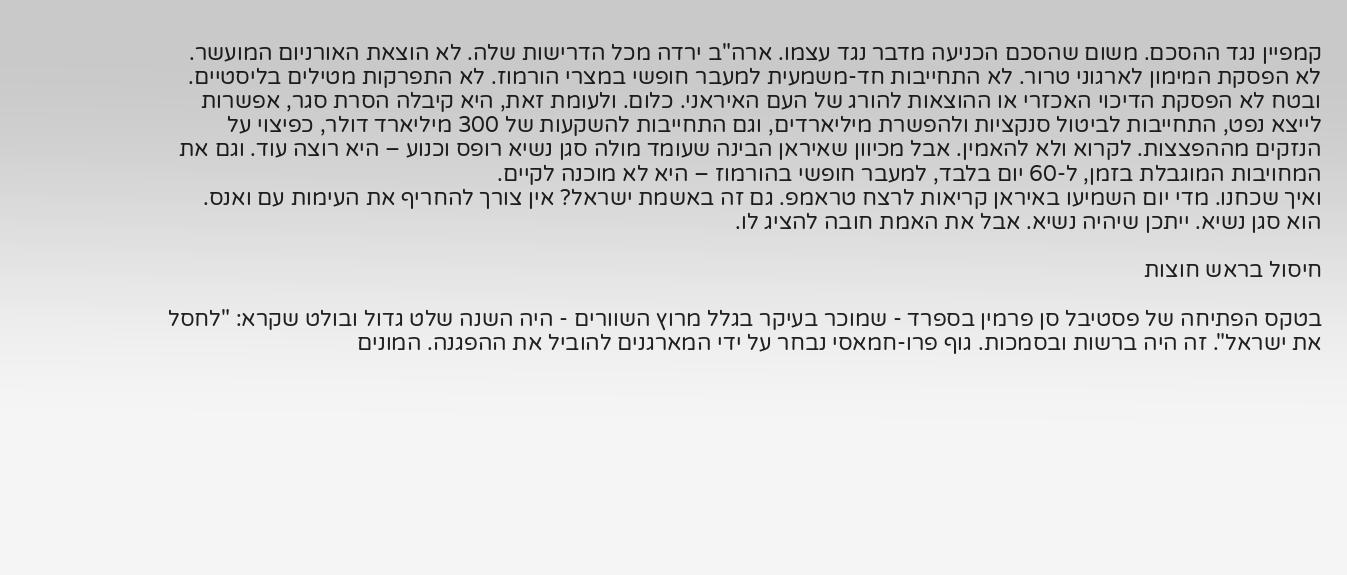קמפיין נגד ההסכם. משום שהסכם הכניעה מדבר נגד עצמו. ארה"ב ירדה מכל הדרישות שלה. לא הוצאת האורניום המועשר. לא הפסקת המימון לארגוני טרור. לא התחייבות חד-משמעית למעבר חופשי במצרי הורמוז. לא התפרקות מטילים בליסטיים. ובטח לא הפסקת הדיכוי האכזרי או ההוצאות להורג של העם האיראני. כלום. ולעומת זאת, היא קיבלה הסרת סגר, אפשרות לייצא נפט, התחייבות לביטול סנקציות ולהפשרת מיליארדים, וגם התחייבות להשקעות של 300 מיליארד דולר, כפיצוי על הנזקים מההפצצות. לקרוא ולא להאמין. אבל מכיוון שאיראן הבינה שעומד מולה סגן נשיא רופס וכנוע – היא רוצה עוד. וגם את המחויבות המוגבלת בזמן, ל-60 יום בלבד, למעבר חופשי בהורמוז – היא לא מוכנה לקיים.
ואיך שכחנו. מדי יום השמיעו באיראן קריאות לרצח טראמפ. גם זה באשמת ישראל? אין צורך להחריף את העימות עם ואנס. הוא סגן נשיא. ייתכן שיהיה נשיא. אבל את האמת חובה להציג לו.

חיסול בראש חוצות

בטקס הפתיחה של פסטיבל סן פרמין בספרד - שמוכר בעיקר בגלל מרוץ השוורים - היה השנה שלט גדול ובולט שקרא: "לחסל את ישראל". זה היה ברשות ובסמכות. גוף פרו-חמאסי נבחר על ידי המארגנים להוביל את ההפגנה. המונים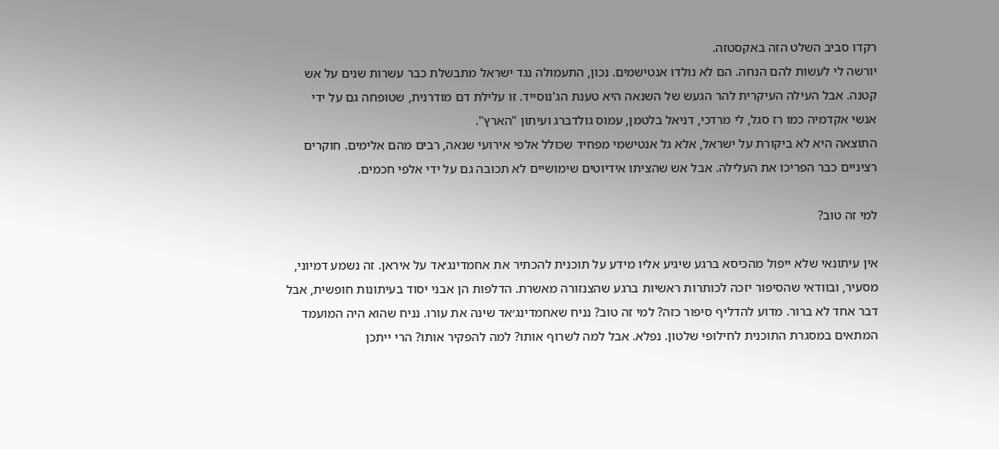רקדו סביב השלט הזה באקסטזה.
יורשה לי לעשות להם הנחה. הם לא נולדו אנטישמים. נכון, התעמולה נגד ישראל מתבשלת כבר עשרות שנים על אש קטנה. אבל העילה העיקרית להר הגעש של השנאה היא טענת הג'נוסייד. זו עלילת דם מודרנית, שטופחה גם על ידי אנשי אקדמיה כמו רז סגל, לי מרדכי, דניאל בלטמן, עמוס גולדברג ועיתון "הארץ".
התוצאה היא לא ביקורת על ישראל, אלא גל אנטישמי מפחיד שכולל אלפי אירועי שנאה, רבים מהם אלימים. חוקרים רציניים כבר הפריכו את העלילה. אבל אש שהציתו אידיוטים שימושיים לא תכובה גם על ידי אלפי חכמים.

למי זה טוב?

אין עיתונאי שלא ייפול מהכיסא ברגע שיגיע אליו מידע על תוכנית להכתיר את אחמדינג׳אד על איראן. זה נשמע דמיוני, מסעיר, ובוודאי שהסיפור יזכה לכותרות ראשיות ברגע שהצנזורה מאשרת. הדלפות הן אבני יסוד בעיתונות חופשית, אבל דבר אחד לא ברור. מדוע להדליף סיפור כזה? למי זה טוב? נניח שאחמדינג׳אד שינה את עורו. נניח שהוא היה המועמד המתאים במסגרת התוכנית לחילופי שלטון. נפלא. אבל למה לשרוף אותו? למה להפקיר אותו? הרי ייתכן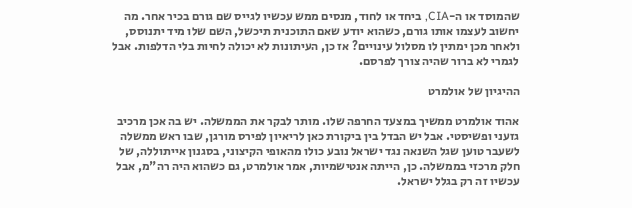שהמוסד או ה-CIA, ביחד או לחוד, מנסים ממש עכשיו לגייס שם גורם בכיר אחר. מה יחשוב לעצמו אותו גורם, כשהוא יודע שאם התוכנית תיכשל, השם שלו מיד יתנוסס, ולאחר מכן ימתין לו מסלול עינויים? אז כן, העיתונות לא יכולה לחיות בלי הדלפות. אבל לגמרי לא ברור שהיה צורך לפרסם.

ההיגיון של אולמרט

אהוד אולמרט ממשיך במצעד החרפה שלו. מותר לבקר את הממשלה. יש בה אכן מרכיב גזעני ופשיסטי. אבל יש הבדל בין ביקורת כאן לריאיון לפירס מורגן, שבו ראש ממשלה לשעבר טוען שגל השנאה נגד ישראל נובע כולו מהאופי הקיצוני, בסגנון אייתוללה, של חלק מרכזי בממשלה. כן, הייתה אנטישמיות, אמר אולמרט, גם כשהוא היה רה"מ, אבל עכשיו זה רק בגלל ישראל.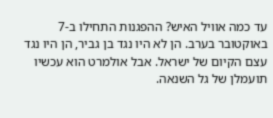עד כמה אוויל האיש? ההפגנות התחילו ב-7 באוקטובר בערב. הן לא היו נגד בן גביר, הן היו נגד עצם הקיום של ישראל. אבל אולמרט הוא עכשיו תועמלן של גל השנאה.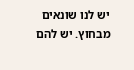יש לנו שונאים מבחוץ. יש להם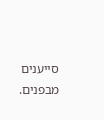סייענים מבפנים.